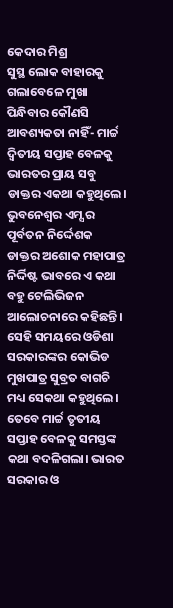କେଦାର ମିଶ୍ର
ସୁସ୍ଥ ଲୋକ ବାହାରକୁ ଗଲାବେଳେ ମୁଖା ପିନ୍ଧିବାର କୌଣସି ଆବଶ୍ୟକତା ନାହିଁ- ମାର୍ଚ୍ଚ ଦ୍ଵିତୀୟ ସପ୍ତାହ ବେଳକୁ ଭାରତର ପ୍ରାୟ ସବୁ ଡାକ୍ତର ଏକଥା କହୁଥିଲେ। ଭୁବନେଶ୍ୱର ଏମ୍ସ ର ପୂର୍ବତନ ନିର୍ଦ୍ଦେଶକ ଡାକ୍ତର ଅଶୋକ ମହାପାତ୍ର ନିର୍ଦ୍ଦିଷ୍ଟ ଭାବରେ ଏ କଥା ବହୁ ଟେଲିଭିଜନ ଆଲୋଚନାରେ କହିଛନ୍ତି। ସେହି ସମୟରେ ଓଡିଶା ସରକାରଙ୍କର କୋଭିଡ ମୁଖପାତ୍ର ସୁବ୍ରତ ବାଗଚି ମଧ୍ୟ ସେକଥା କହୁଥିଲେ। ତେବେ ମାର୍ଚ୍ଚ ତୃତୀୟ ସପ୍ତାହ ବେଳକୁ ସମସ୍ତଙ୍କ କଥା ବଦଳିଗଲା। ଭାରତ ସରକାର ଓ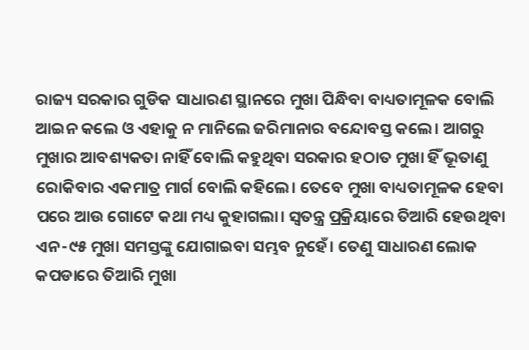ରାଜ୍ୟ ସରକାର ଗୁଡିକ ସାଧାରଣ ସ୍ଥାନରେ ମୁଖା ପିନ୍ଧିବା ବାଧ୍ୟତାମୂଳକ ବୋଲି ଆଇନ କଲେ ଓ ଏହାକୁ ନ ମାନିଲେ ଜରିମାନାର ବନ୍ଦୋବସ୍ତ କଲେ। ଆଗରୁ ମୁଖାର ଆବଶ୍ୟକତା ନାହିଁ ବୋଲି କହୁଥିବା ସରକାର ହଠାତ ମୁଖା ହିଁ ଭୂତାଣୁ ରୋକିବାର ଏକମାତ୍ର ମାର୍ଗ ବୋଲି କହିଲେ। ତେବେ ମୁଖା ବାଧ୍ୟତାମୂଳକ ହେବା ପରେ ଆଉ ଗୋଟେ କଥା ମଧ୍ୟ କୁହାଗଲା। ସ୍ଵତନ୍ତ୍ର ପ୍ରକ୍ରିୟାରେ ତିଆରି ହେଉଥିବା ଏନ-୯୫ ମୁଖା ସମସ୍ତଙ୍କୁ ଯୋଗାଇବା ସମ୍ଭବ ନୁହେଁ। ତେଣୁ ସାଧାରଣ ଲୋକ କପଡାରେ ତିଆରି ମୁଖା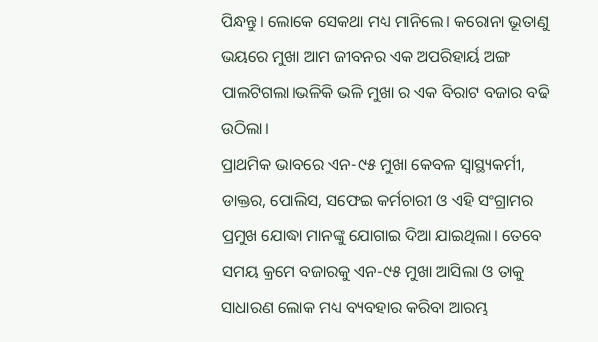ପିନ୍ଧନ୍ତୁ। ଲୋକେ ସେକଥା ମଧ୍ୟ ମାନିଲେ। କରୋନା ଭୂତାଣୁ ଭୟରେ ମୁଖା ଆମ ଜୀବନର ଏକ ଅପରିହାର୍ୟ ଅଙ୍ଗ ପାଲଟିଗଲା।ଭଳିକି ଭଳି ମୁଖା ର ଏକ ବିରାଟ ବଜାର ବଢି ଉଠିଲା।
ପ୍ରାଥମିକ ଭାବରେ ଏନ-୯୫ ମୁଖା କେବଳ ସ୍ୱାସ୍ଥ୍ୟକର୍ମୀ, ଡାକ୍ତର, ପୋଲିସ, ସଫେଇ କର୍ମଚାରୀ ଓ ଏହି ସଂଗ୍ରାମର ପ୍ରମୁଖ ଯୋଦ୍ଧା ମାନଙ୍କୁ ଯୋଗାଇ ଦିଆ ଯାଇଥିଲା। ତେବେ ସମୟ କ୍ରମେ ବଜାରକୁ ଏନ-୯୫ ମୁଖା ଆସିଲା ଓ ତାକୁ ସାଧାରଣ ଲୋକ ମଧ୍ୟ ବ୍ୟବହାର କରିବା ଆରମ୍ଭ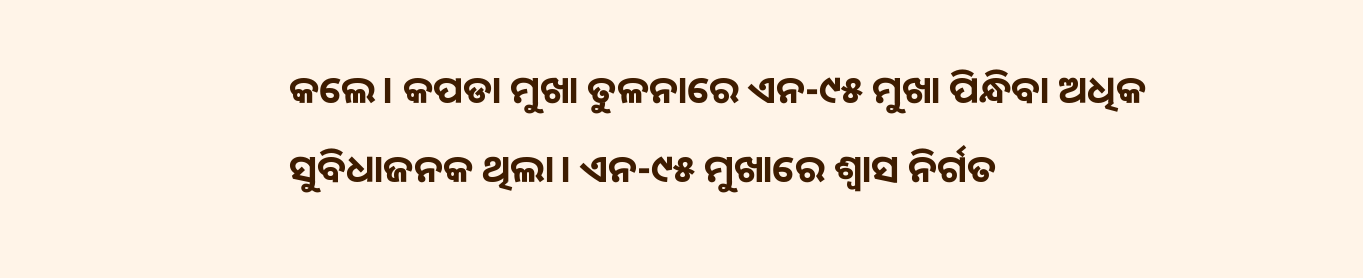କଲେ। କପଡା ମୁଖା ତୁଳନାରେ ଏନ-୯୫ ମୁଖା ପିନ୍ଧିବା ଅଧିକ ସୁବିଧାଜନକ ଥିଲା। ଏନ-୯୫ ମୁଖାରେ ଶ୍ଵାସ ନିର୍ଗତ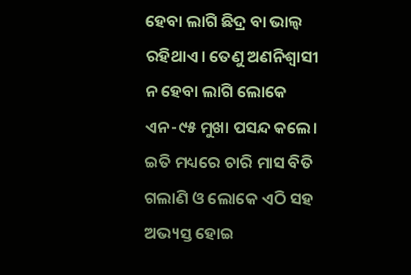ହେବା ଲାଗି ଛିଦ୍ର ବା ଭାଲ୍ଵ ରହିଥାଏ। ତେଣୁ ଅଣନିଶ୍ଵାସୀ ନ ହେବା ଲାଗି ଲୋକେ ଏନ-୯୫ ମୁଖା ପସନ୍ଦ କଲେ। ଇତି ମଧ୍ୟରେ ଚାରି ମାସ ବିତି ଗଲାଣି ଓ ଲୋକେ ଏଠି ସହ ଅଭ୍ୟସ୍ତ ହୋଇ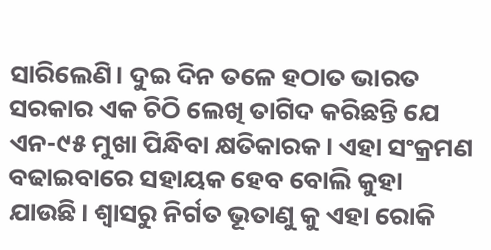ସାରିଲେଣି। ଦୁଇ ଦିନ ତଳେ ହଠାତ ଭାରତ ସରକାର ଏକ ଚିଠି ଲେଖି ତାଗିଦ କରିଛନ୍ତି ଯେ ଏନ-୯୫ ମୁଖା ପିନ୍ଧିବା କ୍ଷତିକାରକ। ଏହା ସଂକ୍ରମଣ ବଢାଇବାରେ ସହାୟକ ହେବ ବୋଲି କୁହା ଯାଉଛି। ଶ୍ବାସରୁ ନିର୍ଗତ ଭୂତାଣୁ କୁ ଏହା ରୋକି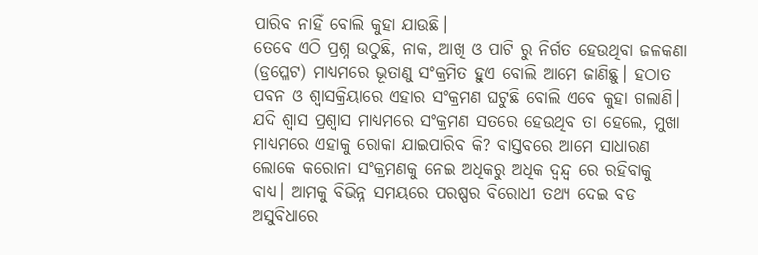ପାରିବ ନାହିଁ ବୋଲି କୁହା ଯାଉଛି।
ତେବେ ଏଠି ପ୍ରଶ୍ନ ଉଠୁଛି, ନାକ, ଆଖି ଓ ପାଟି ରୁ ନିର୍ଗତ ହେଉଥିବା ଜଳକଣା (ଡ୍ରପ୍ଳେଟ) ମାଧ୍ୟମରେ ଭୂତାଣୁ ସଂକ୍ରମିତ ହୁଏ ବୋଲି ଆମେ ଜାଣିଛୁ। ହଠାତ ପବନ ଓ ଶ୍ଵାସକ୍ରିୟାରେ ଏହାର ସଂକ୍ରମଣ ଘଟୁଛି ବୋଲି ଏବେ କୁହା ଗଲାଣି। ଯଦି ଶ୍ଵାସ ପ୍ରଶ୍ଵାସ ମାଧ୍ୟମରେ ସଂକ୍ରମଣ ସତରେ ହେଉଥିବ ତା ହେଲେ, ମୁଖା ମାଧ୍ୟମରେ ଏହାକୁ ରୋକା ଯାଇପାରିବ କି? ବାସ୍ତବରେ ଆମେ ସାଧାରଣ ଲୋକେ କରୋନା ସଂକ୍ରମଣକୁ ନେଇ ଅଧିକରୁ ଅଧିକ ଦ୍ଵନ୍ଦ୍ଵ ରେ ରହିବାକୁ ବାଧ୍ୟ। ଆମକୁ ବିଭିନ୍ନ ସମୟରେ ପରଷ୍ପର ବିରୋଧୀ ତଥ୍ୟ ଦେଇ ବଡ ଅସୁବିଧାରେ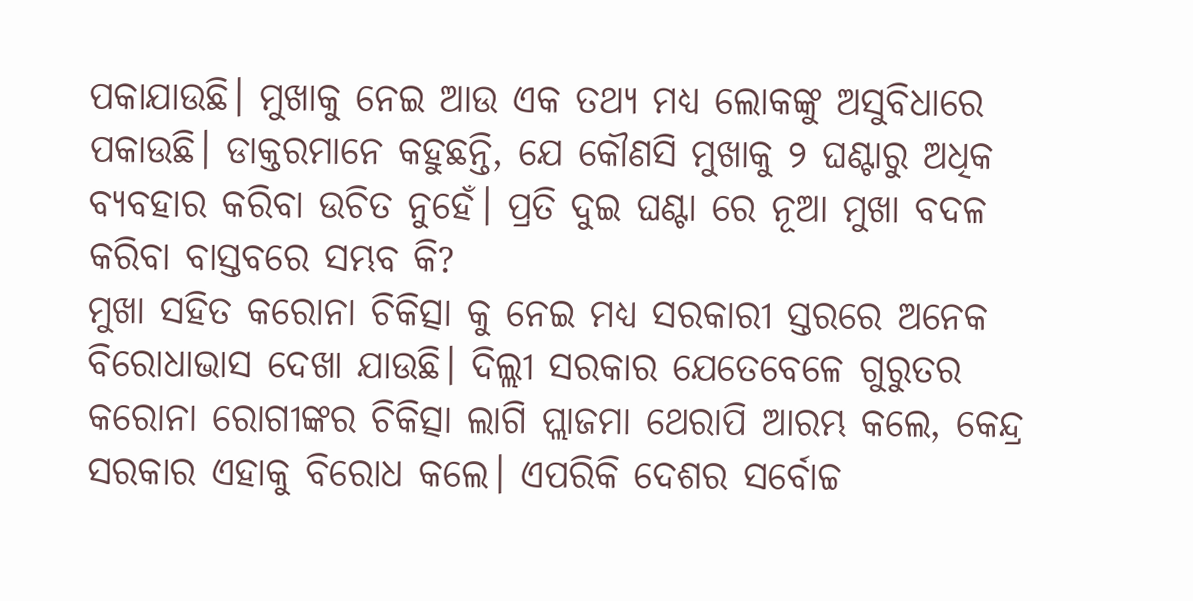ପକାଯାଉଛି। ମୁଖାକୁ ନେଇ ଆଉ ଏକ ତଥ୍ୟ ମଧ୍ୟ ଲୋକଙ୍କୁ ଅସୁବିଧାରେ ପକାଉଛି। ଡାକ୍ତରମାନେ କହୁଛନ୍ତି, ଯେ କୌଣସି ମୁଖାକୁ ୨ ଘଣ୍ଟାରୁ ଅଧିକ ବ୍ୟବହାର କରିବା ଉଚିତ ନୁହେଁ। ପ୍ରତି ଦୁଇ ଘଣ୍ଟା ରେ ନୂଆ ମୁଖା ବଦଳ କରିବା ବାସ୍ତବରେ ସମ୍ଭବ କି?
ମୁଖା ସହିତ କରୋନା ଚିକିତ୍ସା କୁ ନେଇ ମଧ୍ୟ ସରକାରୀ ସ୍ତରରେ ଅନେକ ବିରୋଧାଭାସ ଦେଖା ଯାଉଛି। ଦିଲ୍ଲୀ ସରକାର ଯେତେବେଳେ ଗୁରୁତର କରୋନା ରୋଗୀଙ୍କର ଚିକିତ୍ସା ଲାଗି ପ୍ଲାଜମା ଥେରାପି ଆରମ୍ଭ କଲେ, କେନ୍ଦ୍ର ସରକାର ଏହାକୁ ବିରୋଧ କଲେ। ଏପରିକି ଦେଶର ସର୍ବୋଚ୍ଚ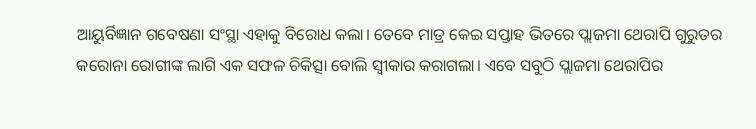ଆୟୁର୍ବିଜ୍ଞାନ ଗବେଷଣା ସଂସ୍ଥା ଏହାକୁ ବିରୋଧ କଲା। ତେବେ ମାତ୍ର କେଇ ସପ୍ତାହ ଭିତରେ ପ୍ଲାଜମା ଥେରାପି ଗୁରୁତର କରୋନା ରୋଗୀଙ୍କ ଲାଗି ଏକ ସଫଳ ଚିକିତ୍ସା ବୋଲି ସ୍ଵୀକାର କରାଗଲା। ଏବେ ସବୁଠି ପ୍ଲାଜମା ଥେରାପିର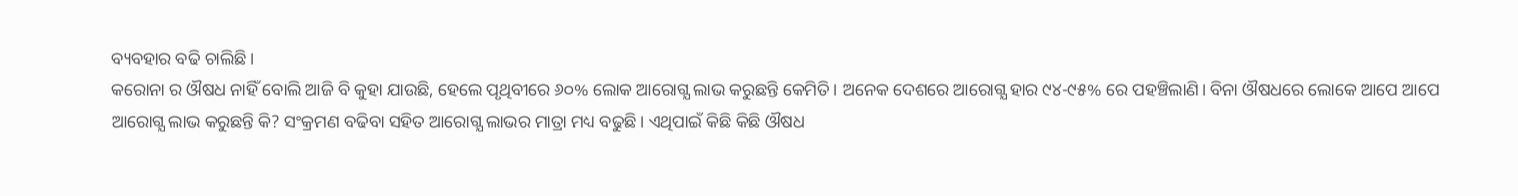ବ୍ୟବହାର ବଢି ଚାଲିଛି।
କରୋନା ର ଔଷଧ ନାହିଁ ବୋଲି ଆଜି ବି କୁହା ଯାଉଛି, ହେଲେ ପୃଥିବୀରେ ୬୦% ଲୋକ ଆରୋଗ୍ଯ ଲାଭ କରୁଛନ୍ତି କେମିତି। ଅନେକ ଦେଶରେ ଆରୋଗ୍ଯ ହାର ୯୪-୯୫% ରେ ପହଞ୍ଚିଲାଣି। ବିନା ଔଷଧରେ ଲୋକେ ଆପେ ଆପେ ଆରୋଗ୍ଯ ଲାଭ କରୁଛନ୍ତି କି? ସଂକ୍ରମଣ ବଢିବା ସହିତ ଆରୋଗ୍ଯ ଲାଭର ମାତ୍ରା ମଧ୍ୟ ବଢୁଛି। ଏଥିପାଇଁ କିଛି କିଛି ଔଷଧ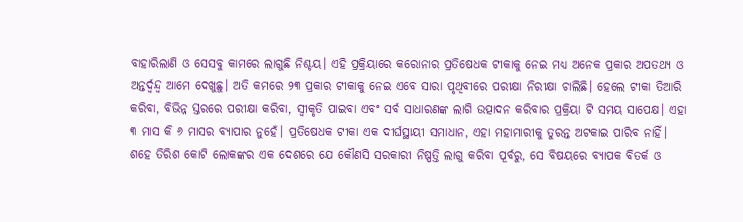ବାହାରିଲାଣି ଓ ସେସବୁ କାମରେ ଲାଗୁଛି ନିଶ୍ଚୟ। ଏହି ପ୍ରକ୍ରିୟାରେ କରୋନାର ପ୍ରତିଷେଧକ ଟୀକାକୁ ନେଇ ମଧ୍ୟ ଅନେକ ପ୍ରକାର ଅପତଥ୍ୟ ଓ ଅନ୍ତର୍ଦ୍ଵନ୍ଦ୍ଵ ଆମେ ଦେଖୁଛୁ। ଅତି କମରେ ୨୩ ପ୍ରକାର ଟୀକାକୁ ନେଇ ଏବେ ସାରା ପୃଥିବୀରେ ପରୀକ୍ଷା ନିରୀକ୍ଷା ଚାଲିଛି। ହେଲେ ଟୀକା ତିଆରି କରିବା, ବିଭିନ୍ନ ସ୍ତରରେ ପରୀକ୍ଷା କରିବା, ସ୍ଵୀକୃତି ପାଇବା ଏବଂ ସର୍ବ ସାଧାରଣଙ୍କ ଲାଗି ଉତ୍ପାଦନ କରିବାର ପ୍ରକ୍ରିୟା ଟି ସମୟ ସାପେକ୍ଷ। ଏହା ୩ ମାସ କି ୬ ମାସର ବ୍ୟାପାର ନୁହେଁ। ପ୍ରତିଷେଧକ ଟୀକା ଏକ ଦୀର୍ଘସ୍ଥାୟୀ ସମାଧାନ, ଏହା ମହାମାରୀକୁ ତୁରନ୍ତ ଅଟକାଇ ପାରିବ ନାହିଁ।
ଶହେ ତିରିଶ କୋଟି ଲୋକଙ୍କର ଏକ ଦେଶରେ ଯେ କୌଣସି ସରକାରୀ ନିଷ୍ପତ୍ତି ଲାଗୁ କରିବା ପୂର୍ବରୁ, ସେ ବିଷୟରେ ବ୍ୟାପକ ବିତର୍କ ଓ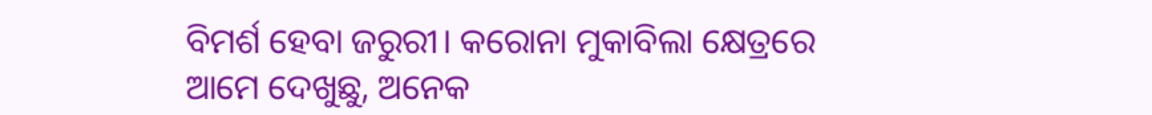ବିମର୍ଶ ହେବା ଜରୁରୀ। କରୋନା ମୁକାବିଲା କ୍ଷେତ୍ରରେ ଆମେ ଦେଖୁଛୁ, ଅନେକ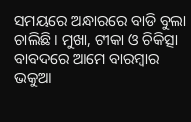ସମୟରେ ଅନ୍ଧାରରେ ବାଡି ବୁଲା ଚାଲିଛି। ମୁଖା, ଟୀକା ଓ ଚିକିତ୍ସା ବାବଦରେ ଆମେ ବାରମ୍ବାର ଭକୁଆ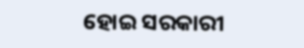ହୋଇ ସରକାରୀ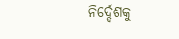ନିର୍ଦ୍ଦେଶକୁ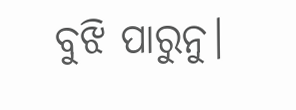ବୁଝି ପାରୁନୁ।